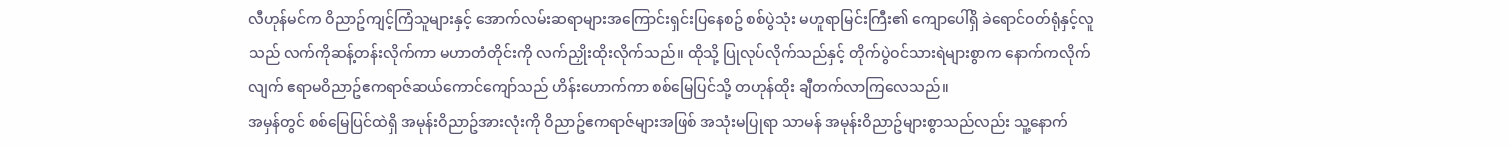လီဟုန်မင်က ဝိညာဥ်ကျင့်ကြံသူများနှင့် အောက်လမ်းဆရာများအကြောင်းရှင်းပြနေစဥ် စစ်ပွဲသုံး မဟူရာမြင်းကြီး၏ ကျောပေါ်ရှိ ခဲရောင်ဝတ်ရုံနှင့်လူသည် လက်ကိုဆန့်တန်းလိုက်ကာ မဟာတံတိုင်းကို လက်ညှိုးထိုးလိုက်သည်။ ထိုသို့ ပြုလုပ်လိုက်သည်နှင့် တိုက်ပွဲဝင်သားရဲများစွာက နောက်ကလိုက်လျက် ဧရာမဝိညာဥ်ဧကရာဇ်ဆယ်ကောင်ကျော်သည် ဟိန်းဟောက်ကာ စစ်မြေပြင်သို့ တဟုန်ထိုး ချီတက်လာကြလေသည်။
အမှန်တွင် စစ်မြေပြင်ထဲရှိ အမုန်းဝိညာဥ်အားလုံးကို ဝိညာဥ်ဧကရာဇ်များအဖြစ် အသုံးမပြုရာ သာမန် အမုန်းဝိညာဥ်များစွာသည်လည်း သူ့နောက်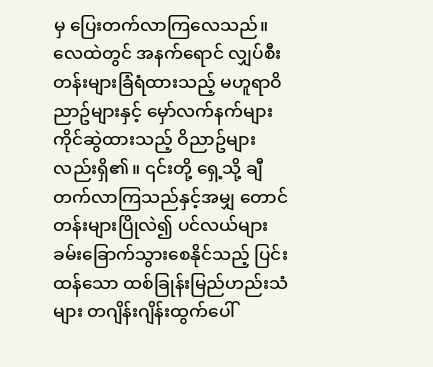မှ ပြေးတက်လာကြလေသည်။
လေထဲတွင် အနက်ရောင် လျှပ်စီးတန်းများခြံရံထားသည့် မဟူရာဝိညာဥ်များနှင့် မှော်လက်နက်များ ကိုင်ဆွဲထားသည့် ဝိညာဥ်များလည်းရှိ၏။ ၎င်းတို့ ရှေ့သို့ ချီတက်လာကြသည်နှင့်အမျှ တောင်တန်းများပြိုလဲ၍ ပင်လယ်များ ခမ်းခြောက်သွားစေနိုင်သည့် ပြင်းထန်သော ထစ်ခြုန်းမြည်ဟည်းသံများ တဂျိန်းဂျိန်းထွက်ပေါ်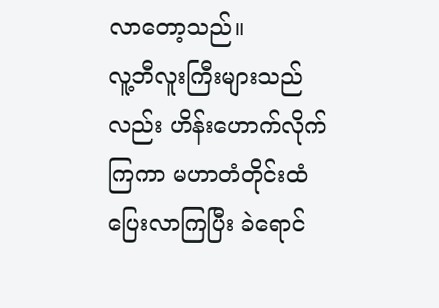လာတော့သည်။
လူ့ဘီလူးကြီးများသည်လည်း ဟိန်းဟောက်လိုက်ကြကာ မဟာတံတိုင်းထံ ပြေးလာကြပြီး ခဲရောင်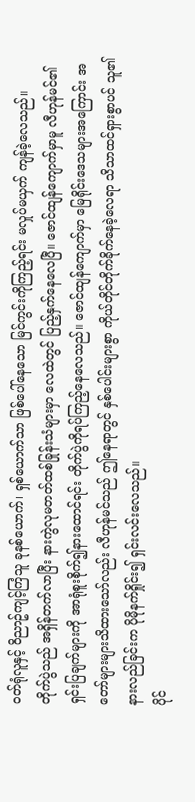ဝတ်ရုံလူနှင့် ဝိညာဥ်ကျင့်ကြံသူ ခုနစ်ယောက်၊ ရှစ်ယောက်သာ ဖြစ်ပေါ်နေသော မြင်ကွင်းကိုကြည့်ရင်း မလှုပ်မယှက် ကျန်ခဲ့လေသည်။
တိုက်ပွဲသည် အရှိန်တက်လာပြီး နားကွဲလုမတတ်ထစ်ခြုန်းသံများမှာ လေထဲတွင် ပြည့်နှက်နေလေပြီ။ ဇောင်ထျန်ကျောက်မှာမူ လီဟုန်မင်၏ ရှင်းပြချက်များကို အာရုံစူးစိုက်၍နားထောင်ရင်း တိုက်ပွဲကိုရပ်ကြည့်နေလေသည်။ ဇောင်ထျန်ကျောက်မှာ မြေရိုင်းဒေသများအကြောင်း အတော်များများသိထားသော်လည်း လီဟုန်မင်သည် ဤနေရာတွင် နှစ်ပေါင်းများစွာ ကိုယ်တိုင်တိုက်ခိုက်နေခဲ့လေရာ သိသာထင်ရှားစွာပင် သူ၏နားလည်ခြင်းက ပိုမိုနက်ရှိုင်း၍ ရှင်းလင်းလေသည်။
ပိုင်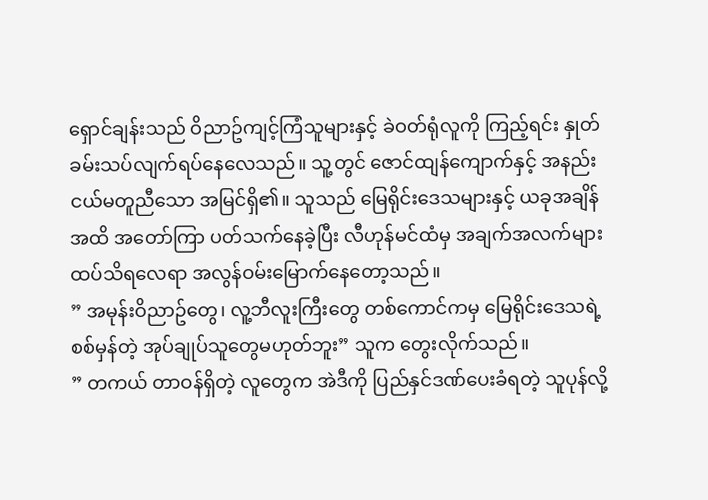ရှောင်ချန်းသည် ဝိညာဥ်ကျင့်ကြံသူများနှင့် ခဲဝတ်ရုံလူကို ကြည့်ရင်း နှုတ်ခမ်းသပ်လျက်ရပ်နေလေသည်။ သူ့တွင် ဇောင်ထျန်ကျောက်နှင့် အနည်းငယ်မတူညီသော အမြင်ရှိ၏။ သူသည် မြေရိုင်းဒေသများနှင့် ယခုအချိန်အထိ အတော်ကြာ ပတ်သက်နေခဲ့ပြီး လီဟုန်မင်ထံမှ အချက်အလက်များထပ်သိရလေရာ အလွန်ဝမ်းမြောက်နေတော့သည်။
” အမုန်းဝိညာဥ်တွေ၊ လူ့ဘီလူးကြီးတွေ တစ်ကောင်ကမှ မြေရိုင်းဒေသရဲ့ စစ်မှန်တဲ့ အုပ်ချုပ်သူတွေမဟုတ်ဘူး” သူက တွေးလိုက်သည်။
” တကယ် တာဝန်ရှိတဲ့ လူတွေက အဲဒီကို ပြည်နှင်ဒဏ်ပေးခံရတဲ့ သူပုန်လို့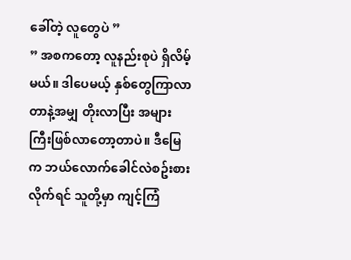ခေါ်တဲ့ လူတွေပဲ ”
” အစကတော့ လူနည်းစုပဲ ရှိလိမ့်မယ်။ ဒါပေမယ့် နှစ်တွေကြာလာတာနဲ့အမျှ တိုးလာပြီး အများကြီးဖြစ်လာတော့တာပဲ။ ဒီမြေက ဘယ်လောက်ခေါင်လဲစဥ်းစားလိုက်ရင် သူတို့မှာ ကျင့်ကြံ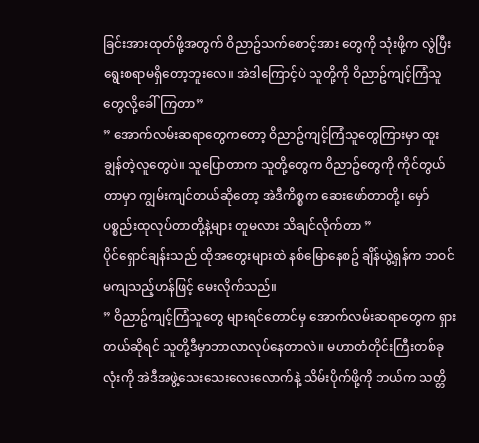ခြင်းအားထုတ်ဖို့အတွက် ဝိညာဥ်သက်စောင့်အား တွေကို သုံးဖို့က လွဲပြီး ရွေးစရာမရှိတော့ဘူးလေ။ အဲဒါကြောင့်ပဲ သူတို့ကို ဝိညာဥ်ကျင့်ကြံသူတွေလို့ခေါ်ကြတာ”
” အောက်လမ်းဆရာတွေကတော့ ဝိညာဥ်ကျင့်ကြံသူတွေကြားမှာ ထူးချွန်တဲ့လူတွေပဲ။ သူပြောတာက သူတို့တွေက ဝိညာဥ်တွေကို ကိုင်တွယ်တာမှာ ကျွမ်းကျင်တယ်ဆိုတော့ အဲဒီကိစ္စက ဆေးဖော်တာတို့၊ မှော်ပစ္စည်းထုလုပ်တာတို့နဲ့များ တူမလား သိချင်လိုက်တာ ”
ပိုင်ရှောင်ချန်းသည် ထိုအတွေးများထဲ နစ်မြောနေစဥ် ချိန်ယွဲ့ရှန်က ဘဝင်မကျသည့်ဟန်ဖြင့် မေးလိုက်သည်။
” ဝိညာဥ်ကျင့်ကြံသူတွေ များရင်တောင်မှ အောက်လမ်းဆရာတွေက ရှားတယ်ဆိုရင် သူတို့ဒီမှာဘာလာလုပ်နေတာလဲ။ မဟာတံတိုင်းကြီးတစ်ခုလုံးကို အဲဒီအဖွဲ့သေးသေးလေးလောက်နဲ့ သိမ်းပိုက်ဖို့ကို ဘယ်က သတ္တိ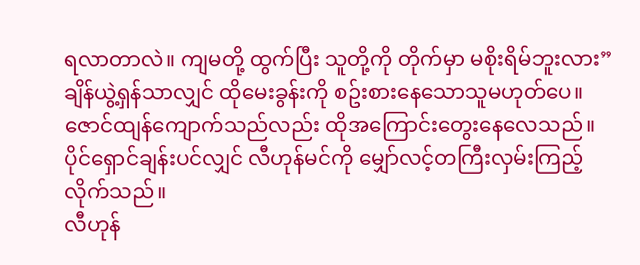ရလာတာလဲ။ ကျမတို့ ထွက်ပြီး သူတို့ကို တိုက်မှာ မစိုးရိမ်ဘူးလား”
ချိန်ယွဲ့ရှန်သာလျှင် ထိုမေးခွန်းကို စဥ်းစားနေသောသူမဟုတ်ပေ။ ဇောင်ထျန်ကျောက်သည်လည်း ထိုအကြောင်းတွေးနေလေသည်။ ပိုင်ရှောင်ချန်းပင်လျှင် လီဟုန်မင်ကို မျှော်လင့်တကြီးလှမ်းကြည့်လိုက်သည်။
လီဟုန်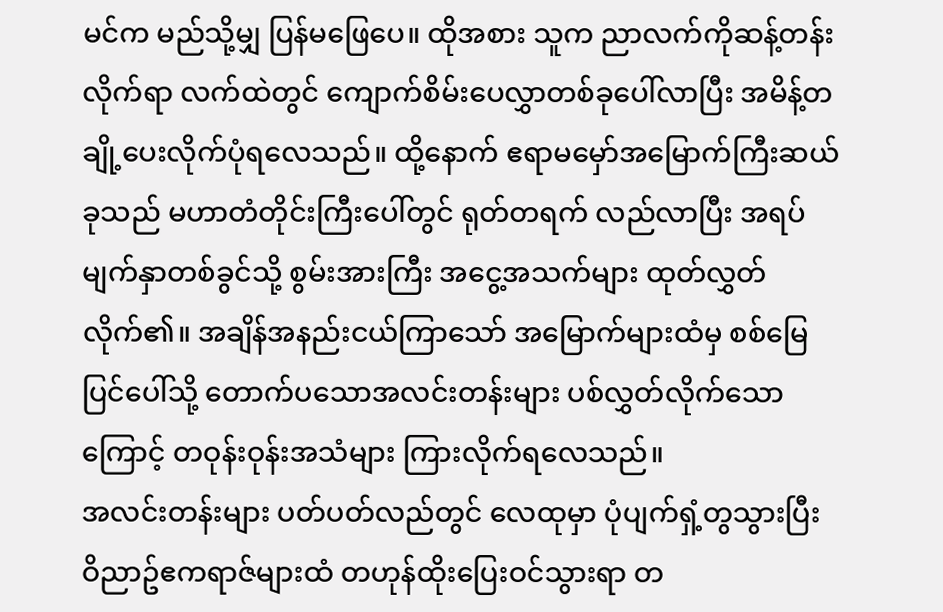မင်က မည်သို့မျှ ပြန်မဖြေပေ။ ထိုအစား သူက ညာလက်ကိုဆန့်တန်းလိုက်ရာ လက်ထဲတွင် ကျောက်စိမ်းပေလွှာတစ်ခုပေါ်လာပြီး အမိန့်တချို့ပေးလိုက်ပုံရလေသည်။ ထို့နောက် ဧရာမမှော်အမြောက်ကြီးဆယ်ခုသည် မဟာတံတိုင်းကြီးပေါ်တွင် ရုတ်တရက် လည်လာပြီး အရပ်မျက်နှာတစ်ခွင်သို့ စွမ်းအားကြီး အငွေ့အသက်များ ထုတ်လွှတ်လိုက်၏။ အချိန်အနည်းငယ်ကြာသော် အမြောက်များထံမှ စစ်မြေပြင်ပေါ်သို့ တောက်ပသောအလင်းတန်းများ ပစ်လွှတ်လိုက်သောကြောင့် တဝုန်းဝုန်းအသံများ ကြားလိုက်ရလေသည်။
အလင်းတန်းများ ပတ်ပတ်လည်တွင် လေထုမှာ ပုံပျက်ရှံ့တွသွားပြီး ဝိညာဥ်ဧကရာဇ်များထံ တဟုန်ထိုးပြေးဝင်သွားရာ တ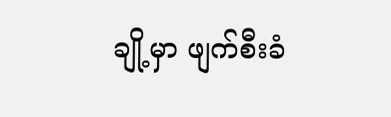ချို့မှာ ဖျက်စီးခံ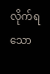လိုက်ရသော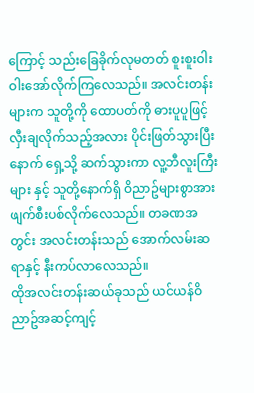ကြောင့် သည်းခြေခိုက်လုမတတ် စူးစူးဝါးဝါးအော်လိုက်ကြလေသည်။ အလင်းတန်းများက သူတို့ကို ထောပတ်ကို ဓားပူပူဖြင့် လှီးချလိုက်သည့်အလား ပိုင်းဖြတ်သွားပြီးနောက် ရှေ့သို့ ဆက်သွားကာ လူ့ဘီလူးကြီးများ နှင့် သူတို့နောက်ရှိ ဝိညာဥ်များစွာအား ဖျက်စီးပစ်လိုက်လေသည်။ တခဏအတွင်း အလင်းတန်းသည် အောက်လမ်းဆရာနှင့် နီးကပ်လာလေသည်။
ထိုအလင်းတန်းဆယ်ခုသည် ယင်ယန်ဝိညာဥ်အဆင့်ကျင့်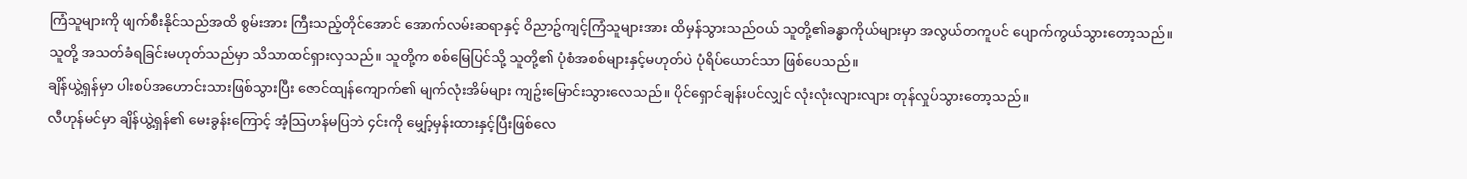ကြံသူများကို ဖျက်စီးနိုင်သည်အထိ စွမ်းအား ကြီးသည့်တိုင်အောင် အောက်လမ်းဆရာနှင့် ဝိညာဥ်ကျင့်ကြံသူများအား ထိမှန်သွားသည်ဝယ် သူတို့၏ခန္ဓာကိုယ်များမှာ အလွယ်တကူပင် ပျောက်ကွယ်သွားတော့သည်။
သူတို့ အသတ်ခံရခြင်းမဟုတ်သည်မှာ သိသာထင်ရှားလှသည်။ သူတို့က စစ်မြေပြင်သို့ သူတို့၏ ပုံစံအစစ်များနှင့်မဟုတ်ပဲ ပုံရိပ်ယောင်သာ ဖြစ်ပေသည်။
ချိန်ယွဲ့ရှန်မှာ ပါးစပ်အဟောင်းသားဖြစ်သွားပြီး ဇောင်ထျန်ကျောက်၏ မျက်လုံးအိမ်များ ကျဥ်းမြောင်းသွားလေသည်။ ပိုင်ရှောင်ချန်းပင်လျှင် လုံးလုံးလျားလျား တုန်လှုပ်သွားတော့သည်။
လီဟုန်မင်မှာ ချိန်ယွဲ့ရှန်၏ မေးခွန်းကြောင့် အံ့သြဟန်မပြဘဲ ၄င်းကို မျှော့်မှန်းထားနှင့်ပြီးဖြစ်လေ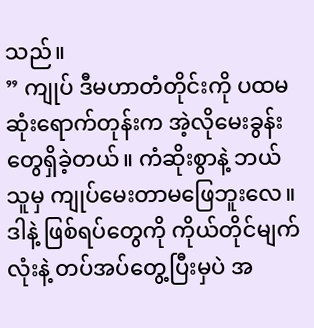သည်။
” ကျုပ် ဒီမဟာတံတိုင်းကို ပထမဆုံးရောက်တုန်းက အဲ့လိုမေးခွန်းတွေရှိခဲ့တယ်။ ကံဆိုးစွာနဲ့ ဘယ်သူမှ ကျုပ်မေးတာမဖြေဘူးလေ။ ဒါနဲ့ ဖြစ်ရပ်တွေကို ကိုယ်တိုင်မျက်လုံးနဲ့ တပ်အပ်တွေ့ပြီးမှပဲ အ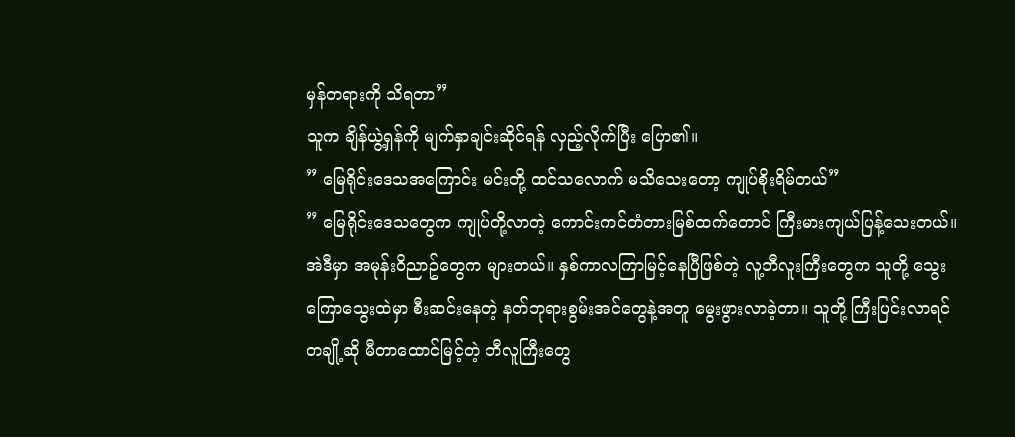မှန်တရားကို သိရတာ”
သူက ချိန်ယွဲ့ရှန်ကို မျက်နှာချင်းဆိုင်ရန် လှည့်လိုက်ပြီး ပြော၏။
” မြေရိုင်းဒေသအကြောင်း မင်းတို့ ထင်သလောက် မသိသေးတော့ ကျုပ်စိုးရိမ်တယ်”
” မြေရိုင်းဒေသတွေက ကျုပ်တို့လာတဲ့ ကောင်းကင်တံတားမြစ်ထက်တောင် ကြီးမားကျယ်ပြန့်သေးတယ်။အဲဒီမှာ အမုန်းဝိညာဥ်တွေက များတယ်။ နှစ်ကာလကြာမြင့်နေပြီဖြစ်တဲ့ လူ့ဘီလူးကြီးတွေက သူတို့ သွေးကြောသွေးထဲမှာ စီးဆင်းနေတဲ့ နတ်ဘုရားစွမ်းအင်တွေနဲ့အတူ မွေးဖွားလာခဲ့တာ။ သူတို့ ကြီးပြင်းလာရင် တချို့ဆို မီတာထောင်မြင့်တဲ့ ဘီလူကြီးတွေ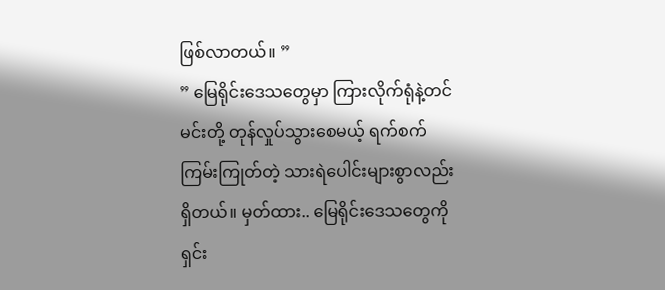ဖြစ်လာတယ်။ ”
” မြေရိုင်းဒေသတွေမှာ ကြားလိုက်ရုံနဲ့တင် မင်းတို့ တုန်လှုပ်သွားစေမယ့် ရက်စက်ကြမ်းကြုတ်တဲ့ သားရဲပေါင်းများစွာလည်း ရှိတယ်။ မှတ်ထား.. မြေရိုင်းဒေသတွေကို ရှင်း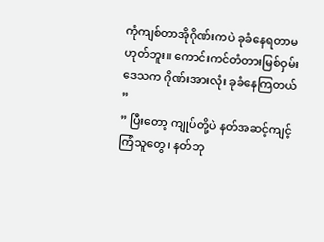ကုံကျစ်တာအိုဂိုဏ်းကပဲ ခုခံနေရတာမဟုတ်ဘူး။ ကောင်းကင်တံတားမြစ်ဝှမ်းဒေသက ဂိုဏ်းအားလုံး ခုခံနေကြတယ် ”
” ပြီးတော့ ကျုပ်တို့ပဲ နတ်အဆင့်ကျင့်ကြံသူတွေ၊ နတ်ဘု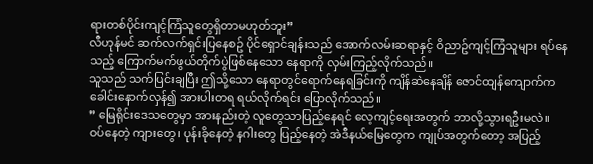ရားတစ်ပိုင်းကျင့်ကြံသူတွေရှိတာမဟုတ်ဘူး”
လီဟုန်မင် ဆက်လက်ရှင်းပြနေစဥ် ပိုင်ရှောင်ချန်းသည် အောက်လမ်းဆရာနှင့် ဝိညာဥ်ကျင့်ကြံသူများ ရပ်နေသည့် ကြောက်မက်ဖွယ်တိုက်ပွဲဖြစ်နေသော နေရာကို လှမ်းကြည့်လိုက်သည်။
သူသည် သက်ပြင်းချပြီး ဤသို့သော နေရာတွင်ရောက်နေရခြင်းကို ကျိန်ဆဲနေချိန် ဇောင်ထျန်ကျောက်က ခေါင်းနောက်လှန်၍ အားပါးတရ ရယ်လိုက်ရင်း ပြောလိုက်သည်။
” မြေရိုင်းဒေသတွေမှာ အားနည်းတဲ့ လူတွေသာပြည့်နေရင် လေ့ကျင့်ရေးအတွက် ဘာလို့သွားရဦးမလဲ။ ဝပ်နေတဲ့ ကျားတွေ၊ ပုန်းခိုနေတဲ့ နဂါးတွေ ပြည့်နေတဲ့ အဲဒီနယ်မြေတွေက ကျုပ်အတွက်တော့ အပြည့်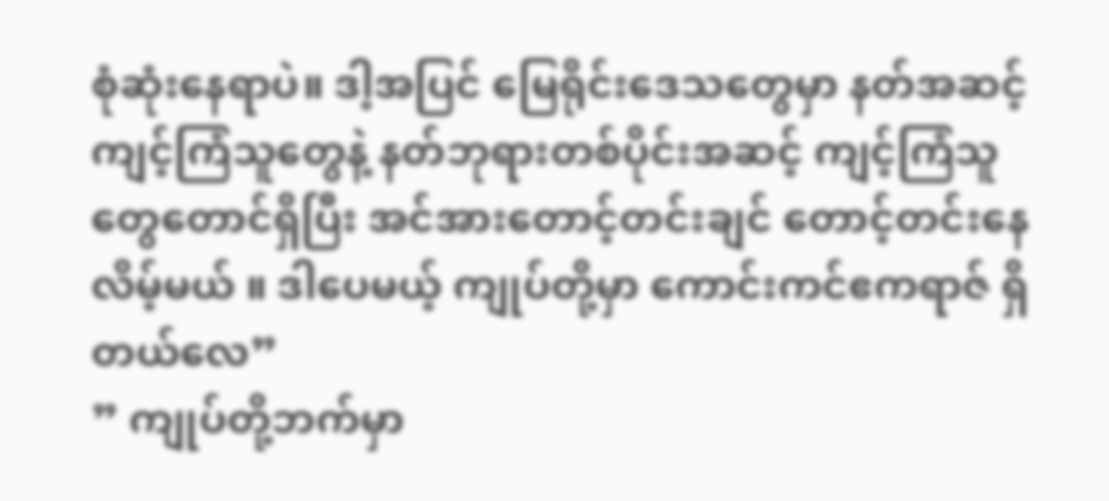စုံဆုံးနေရာပဲ။ ဒါ့အပြင် မြေရိုင်းဒေသတွေမှာ နတ်အဆင့်ကျင့်ကြံသူတွေနဲ့ နတ်ဘုရားတစ်ပိုင်းအဆင့် ကျင့်ကြံသူတွေတောင်ရှိပြီး အင်အားတောင့်တင်းချင် တောင့်တင်းနေလိမ့်မယ် ။ ဒါပေမယ့် ကျုပ်တို့မှာ ကောင်းကင်ဧကရာဇ် ရှိတယ်လေ”
” ကျုပ်တို့ဘက်မှာ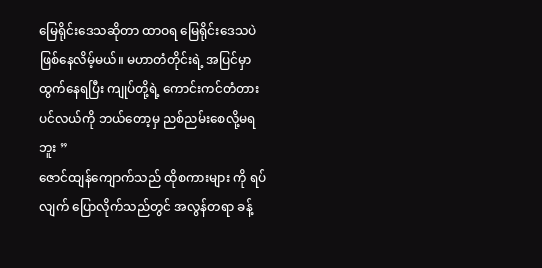မြေရိုင်းဒေသဆိုတာ ထာဝရ မြေရိုင်းဒေသပဲ ဖြစ်နေလိမ့်မယ်။ မဟာတံတိုင်းရဲ့ အပြင်မှာ ထွက်နေရပြီး ကျုပ်တို့ရဲ့ ကောင်းကင်တံတားပင်လယ်ကို ဘယ်တော့မှ ညစ်ညမ်းစေလို့မရဘူး ”
ဇောင်ထျန်ကျောက်သည် ထိုစကားများ ကို ရပ်လျက် ပြောလိုက်သည်တွင် အလွန်တရာ ခန့်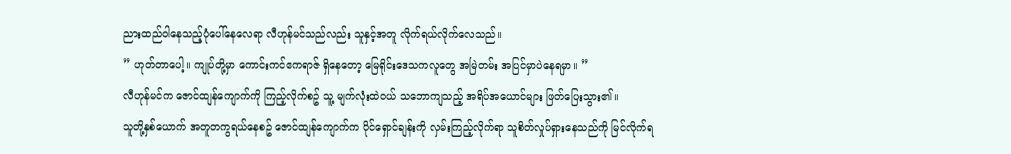ညားထည်ဝါနေသည့်ပုံပေါ်နေလေရာ လီဟုန်မင်သည်လည်း သူနှင့်အတူ လိုက်ရယ်လိုက်လေသည်။
” ဟုတ်တာပေါ့။ ကျုပ်တို့မှာ ကောင်းကင်ဧကရာဇ် ရှိနေတော့ မြေရိုင်းဒေသကလူတွေ အမြဲတမ်း အပြင်မှာပဲနေရမှာ။ ”
လီဟုန်မင်က ဇောင်ထျန်ကျောက်ကို ကြည့်လိုက်စဥ် သူ့ မျက်လုံးထဲဝယ် သဘောကျသည့် အရိပ်အယောင်များ ဖြတ်ပြေးသွား၏။
သူတို့နှစ်ယောက် အတူတကွရယ်နေစဥ် ဇောင်ထျန်ကျောက်က ပိုင်ရှောင်ချန်းကို လှမ်းကြည့်လိုက်ရာ သူစိတ်လှုပ်ရှားနေသည်ကို မြင်လိုက်ရ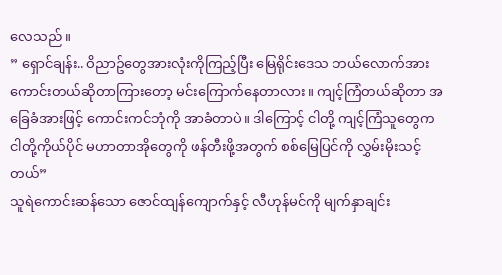လေသည်။
” ရှောင်ချန်း.. ဝိညာဥ်တွေအားလုံးကိုကြည့်ပြီး မြေရိုင်းဒေသ ဘယ်လောက်အားကောင်းတယ်ဆိုတာကြားတော့ မင်းကြောက်နေတာလား။ ကျင့်ကြံတယ်ဆိုတာ အခြေခံအားဖြင့် ကောင်းကင်ဘုံကို အာခံတာပဲ။ ဒါကြောင့် ငါတို့ ကျင့်ကြံသူတွေက ငါတို့ကိုယ်ပိုင် မဟာတာအိုတွေကို ဖန်တီးဖို့အတွက် စစ်မြေပြင်ကို လွှမ်းမိုးသင့်တယ်”
သူရဲကောင်းဆန်သော ဇောင်ထျန်ကျောက်နှင့် လီဟုန်မင်ကို မျက်နှာချင်း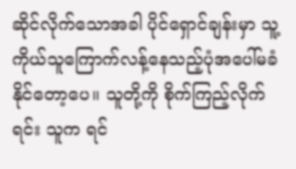ဆိုင်လိုက်သောအခါ ပိုင်ရှောင်ချန်းမှာ သူ့ကိုယ်သူကြောက်လန့်နေသည့်ပုံအပေါ်မခံနိုင်တော့ပေ။ သူတို့ကို စိုက်ကြည့်လိုက်ရင်း သူက ရင်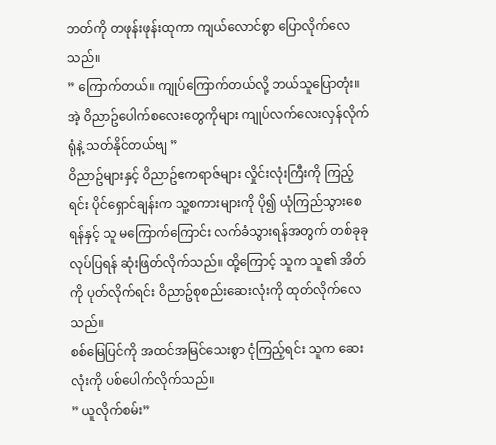ဘတ်ကို တဖုန်းဖုန်းထုကာ ကျယ်လောင်စွာ ပြောလိုက်လေသည်။
” ကြောက်တယ်။ ကျုပ်ကြောက်တယ်လို့ ဘယ်သူပြောတုံး။ အဲ့ ဝိညာဥ်ပေါက်စလေးတွေကိုများ ကျုပ်လက်လေးလှန်လိုက်ရုံနဲ့ သတ်နိုင်တယ်ဗျ ”
ဝိညာဥ်များနှင့် ဝိညာဥ်ဧကရာဇ်များ လှိုင်းလုံးကြီးကို ကြည့်ရင်း ပိုင်ရှောင်ချန်းက သူ့စကားများကို ပို၍ ယုံကြည်သွားစေရန်နှင့် သူ မကြောက်ကြောင်း လက်ခံသွားရန်အတွက် တစ်ခုခု လုပ်ပြရန် ဆုံးဖြတ်လိုက်သည်။ ထို့ကြောင့် သူက သူ၏ အိတ်ကို ပုတ်လိုက်ရင်း ဝိညာဥ်စုစည်းဆေးလုံးကို ထုတ်လိုက်လေသည်။
စစ်မြေပြင်ကို အထင်အမြင်သေးစွာ ငုံကြည့်ရင်း သူက ဆေးလုံးကို ပစ်ပေါက်လိုက်သည်။
” ယူလိုက်စမ်း”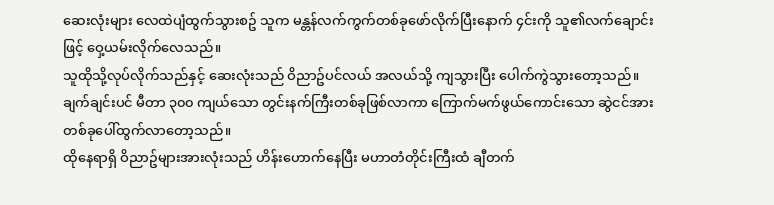ဆေးလုံးများ လေထဲပျံထွက်သွားစဥ် သူက မန္တန်လက်ကွက်တစ်ခုဖော်လိုက်ပြီးနောက် ၄င်းကို သူ၏လက်ချောင်းဖြင့် ဝှေ့ယမ်းလိုက်လေသည်။
သူထိုသို့လုပ်လိုက်သည်နှင့် ဆေးလုံးသည် ဝိညာဥ်ပင်လယ် အလယ်သို့ ကျသွားပြီး ပေါက်ကွဲသွားတော့သည်။
ချက်ချင်းပင် မီတာ ၃၀၀ ကျယ်သော တွင်းနက်ကြီးတစ်ခုဖြစ်လာကာ ကြောက်မက်ဖွယ်ကောင်းသော ဆွဲငင်အားတစ်ခုပေါ်ထွက်လာတော့သည်။
ထိုနေရာရှိ ဝိညာဥ်များအားလုံးသည် ဟိန်းဟောက်နေပြီး မဟာတံတိုင်းကြီးထံ ချီတက်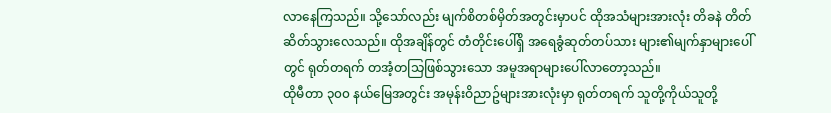လာနေကြသည်။ သို့သော်လည်း မျက်စိတစ်မှိတ်အတွင်းမှာပင် ထိုအသံများအားလုံး တိခနဲ တိတ်ဆိတ်သွားလေသည်။ ထိုအချိန်တွင် တံတိုင်းပေါ်ရှိ အရေခွံဆုတ်တပ်သား များ၏မျက်နှာများပေါ်တွင် ရုတ်တရက် တအံ့တသြဖြစ်သွားသော အမူအရာများပေါ်လာတော့သည်။
ထိုမီတာ ၃၀၀ နယ်မြေအတွင်း အမုန်းဝိညာဥ်များအားလုံးမှာ ရုတ်တရက် သူတို့ကိုယ်သူတို့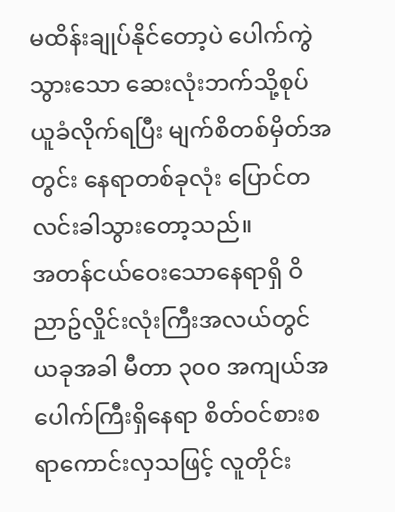မထိန်းချုပ်နိုင်တော့ပဲ ပေါက်ကွဲသွားသော ဆေးလုံးဘက်သို့စုပ်ယူခံလိုက်ရပြီး မျက်စိတစ်မှိတ်အတွင်း နေရာတစ်ခုလုံး ပြောင်တလင်းခါသွားတော့သည်။
အတန်ငယ်ဝေးသောနေရာရှိ ဝိညာဥ်လှိုင်းလုံးကြီးအလယ်တွင် ယခုအခါ မီတာ ၃၀၀ အကျယ်အပေါက်ကြီးရှိနေရာ စိတ်ဝင်စားစရာကောင်းလှသဖြင့် လူတိုင်း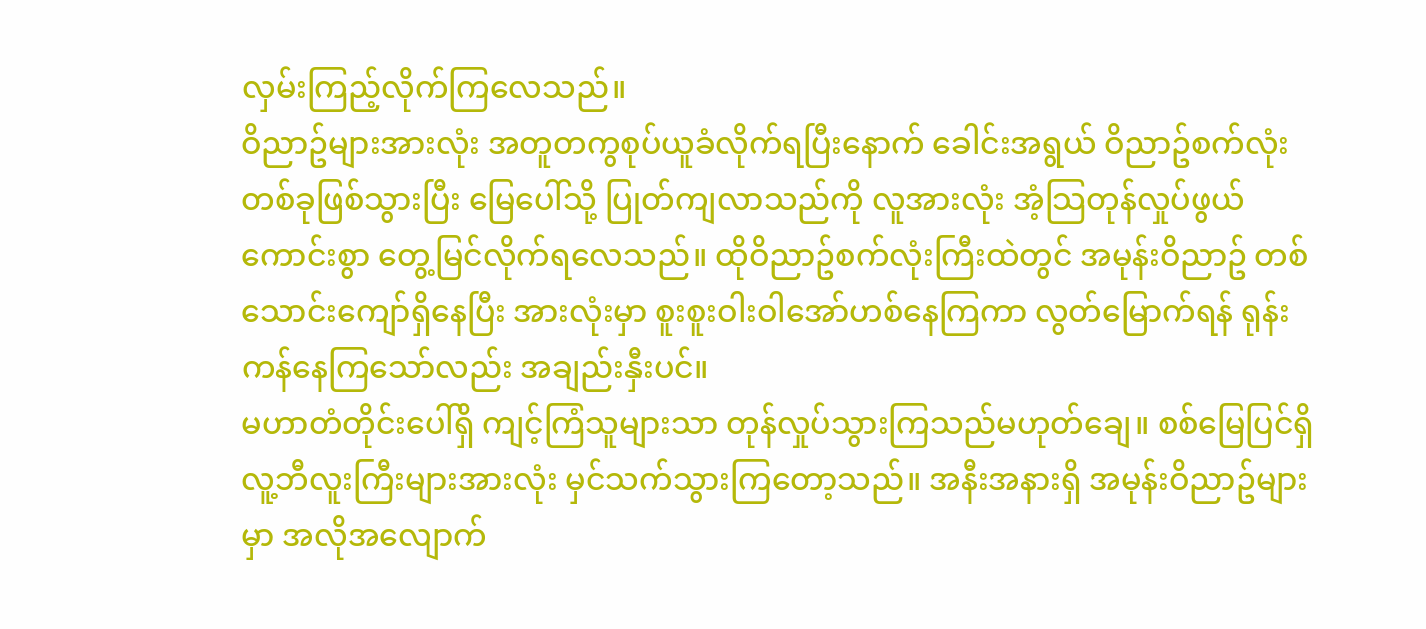လှမ်းကြည့်လိုက်ကြလေသည်။
ဝိညာဥ်များအားလုံး အတူတကွစုပ်ယူခံလိုက်ရပြီးနောက် ခေါင်းအရွယ် ဝိညာဥ်စက်လုံးတစ်ခုဖြစ်သွားပြီး မြေပေါ်သို့ ပြုတ်ကျလာသည်ကို လူအားလုံး အံ့သြတုန်လှုပ်ဖွယ်ကောင်းစွာ တွေ့မြင်လိုက်ရလေသည်။ ထိုဝိညာဥ်စက်လုံးကြီးထဲတွင် အမုန်းဝိညာဥ် တစ်သောင်းကျော်ရှိနေပြီး အားလုံးမှာ စူးစူးဝါးဝါအော်ဟစ်နေကြကာ လွတ်မြောက်ရန် ရုန်းကန်နေကြသော်လည်း အချည်းနှီးပင်။
မဟာတံတိုင်းပေါ်ရှိ ကျင့်ကြံသူများသာ တုန်လှုပ်သွားကြသည်မဟုတ်ချေ။ စစ်မြေပြင်ရှိ လူ့ဘီလူးကြီးများအားလုံး မှင်သက်သွားကြတော့သည်။ အနီးအနားရှိ အမုန်းဝိညာဥ်များမှာ အလိုအလျောက်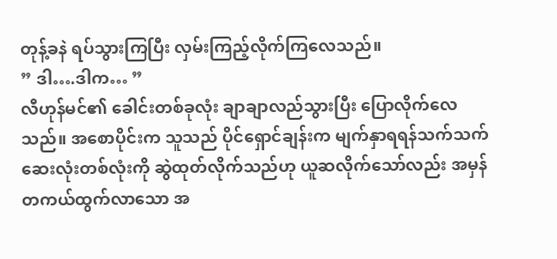တုန့်ခနဲ ရပ်သွားကြပြီး လှမ်းကြည့်လိုက်ကြလေသည်။
” ဒါ….ဒါက… ”
လီဟုန်မင်၏ ခေါင်းတစ်ခုလုံး ချာချာလည်သွားပြီး ပြောလိုက်လေသည်။ အစောပိုင်းက သူသည် ပိုင်ရှောင်ချန်းက မျက်နှာရရန်သက်သက် ဆေးလုံးတစ်လုံးကို ဆွဲထုတ်လိုက်သည်ဟု ယူဆလိုက်သော်လည်း အမှန်တကယ်ထွက်လာသော အ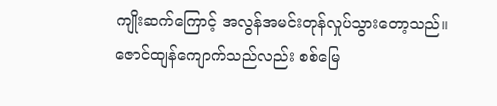ကျိုးဆက်ကြောင့် အလွန်အမင်းတုန်လှုပ်သွားတော့သည်။
ဇောင်ထျန်ကျောက်သည်လည်း စစ်မြေ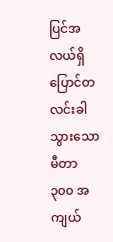ပြင်အလယ်ရှိ ပြောင်တလင်းခါသွားသော မီတာ ၃၀၀ အကျယ်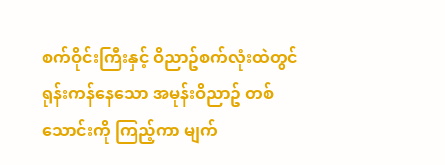စက်ဝိုင်းကြီးနှင့် ဝိညာဥ်စက်လုံးထဲတွင် ရုန်းကန်နေသော အမုန်းဝိညာဥ် တစ်သောင်းကို ကြည့်ကာ မျက်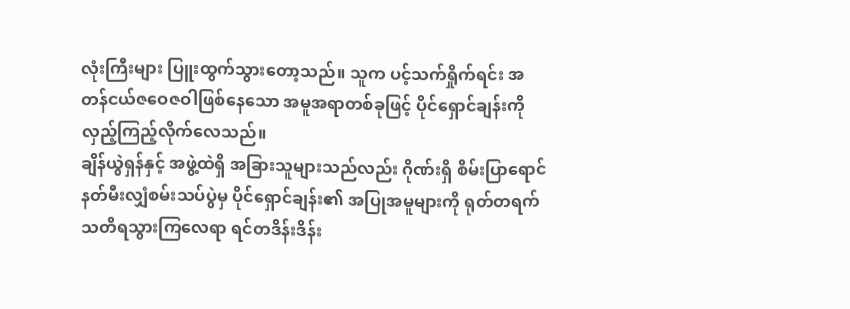လုံးကြီးများ ပြူးထွက်သွားတော့သည်။ သူက ပင့်သက်ရှိုက်ရင်း အတန်ငယ်ဇဝေဇဝါဖြစ်နေသော အမူအရာတစ်ခုဖြင့် ပိုင်ရှောင်ချန်းကို လှည့်ကြည့်လိုက်လေသည်။
ချိန်ယွဲရှန်နှင့် အဖွဲ့ထဲရှိ အခြားသူများသည်လည်း ဂိုဏ်းရှိ စိမ်းပြာရောင်နတ်မီးလျှံစမ်းသပ်ပွဲမှ ပိုင်ရှောင်ချန်း၏ အပြုအမူများကို ရုတ်တရက်သတိရသွားကြလေရာ ရင်တဒိန်းဒိန်း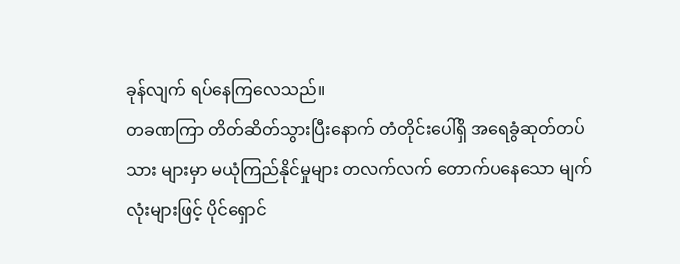ခုန်လျက် ရပ်နေကြလေသည်။
တခဏကြာ တိတ်ဆိတ်သွားပြီးနောက် တံတိုင်းပေါ်ရှိ အရေခွံဆုတ်တပ်သား များမှာ မယုံကြည်နိုင်မှုများ တလက်လက် တောက်ပနေသော မျက်လုံးများဖြင့် ပိုင်ရှောင်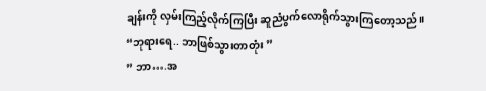ချန်းကို လှမ်းကြည့်လိုက်ကြပြီး ဆူညံပွက်လောရိုက်သွားကြတော့သည်။
“ဘုရားရေ.. ဘာဖြစ်သွားတာတုံး ”
” ဘာ….အ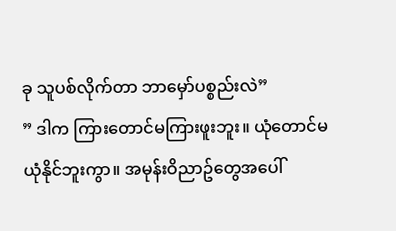ခု သူပစ်လိုက်တာ ဘာမှော်ပစ္စည်းလဲ”
” ဒါက ကြားတောင်မကြားဖူးဘူး။ ယုံတောင်မယုံနိုင်ဘူးကွာ။ အမုန်းဝိညာဥ်တွေအပေါ်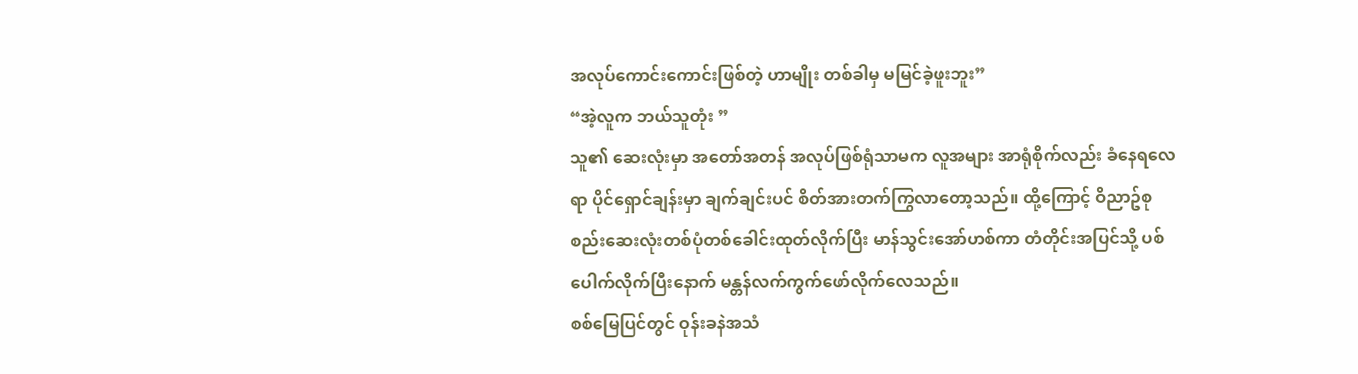အလုပ်ကောင်းကောင်းဖြစ်တဲ့ ဟာမျိုး တစ်ခါမှ မမြင်ခဲ့ဖူးဘူး”
“အဲ့လူက ဘယ်သူတုံး ”
သူ၏ ဆေးလုံးမှာ အတော်အတန် အလုပ်ဖြစ်ရုံသာမက လူအများ အာရုံစိုက်လည်း ခံနေရလေရာ ပိုင်ရှောင်ချန်းမှာ ချက်ချင်းပင် စိတ်အားတက်ကြွလာတော့သည်။ ထို့ကြောင့် ဝိညာဥ်စုစည်းဆေးလုံးတစ်ပုံတစ်ခေါင်းထုတ်လိုက်ပြီး မာန်သွင်းအော်ဟစ်ကာ တံတိုင်းအပြင်သို့ ပစ်ပေါက်လိုက်ပြီးနောက် မန္တန်လက်ကွက်ဖော်လိုက်လေသည်။
စစ်မြေပြင်တွင် ဝုန်းခနဲအသံ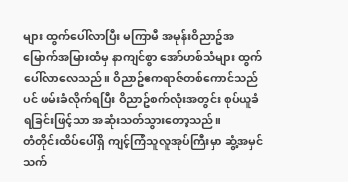များ ထွက်ပေါ်လာပြီး မကြာမီ အမုန်းဝိညာဥ်အမြောက်အမြားထံမှ နာကျင်စွာ အော်ဟစ်သံများ ထွက်ပေါ်လာလေသည်။ ဝိညာဥ်ဧကရာဇ်တစ်ကောင်သည်ပင် ဖမ်းခံလိုက်ရပြီး ဝိညာဥ်စက်လုံးအတွင်း စုပ်ယူခံရခြင်းဖြင့်သာ အဆုံးသတ်သွားတော့သည်။
တံတိုင်းထိပ်ပေါ်ရှိ ကျင့်ကြံသူလူအုပ်ကြီးမှာ ဆွံ့အမှင်သက်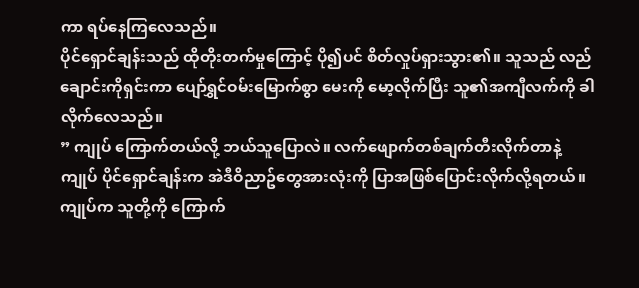ကာ ရပ်နေကြလေသည်။
ပိုင်ရှောင်ချန်းသည် ထိုတိုးတက်မှုကြောင့် ပို၍ပင် စိတ်လှုပ်ရှားသွား၏။ သူသည် လည်ချောင်းကိုရှင်းကာ ပျော်ရွှင်ဝမ်းမြောက်စွာ မေးကို မော့လိုက်ပြီး သူ၏အကျီလက်ကို ခါလိုက်လေသည်။
” ကျုပ် ကြောက်တယ်လို့ ဘယ်သူပြောလဲ။ လက်ဖျောက်တစ်ချက်တီးလိုက်တာနဲ့ ကျုပ် ပိုင်ရှောင်ချန်းက အဲဒီဝိညာဥ်တွေအားလုံးကို ပြာအဖြစ်ပြောင်းလိုက်လို့ရတယ်။ ကျုပ်က သူတို့ကို ကြောက်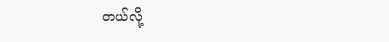တယ်လို့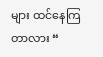များ ထင်နေကြတာလား “